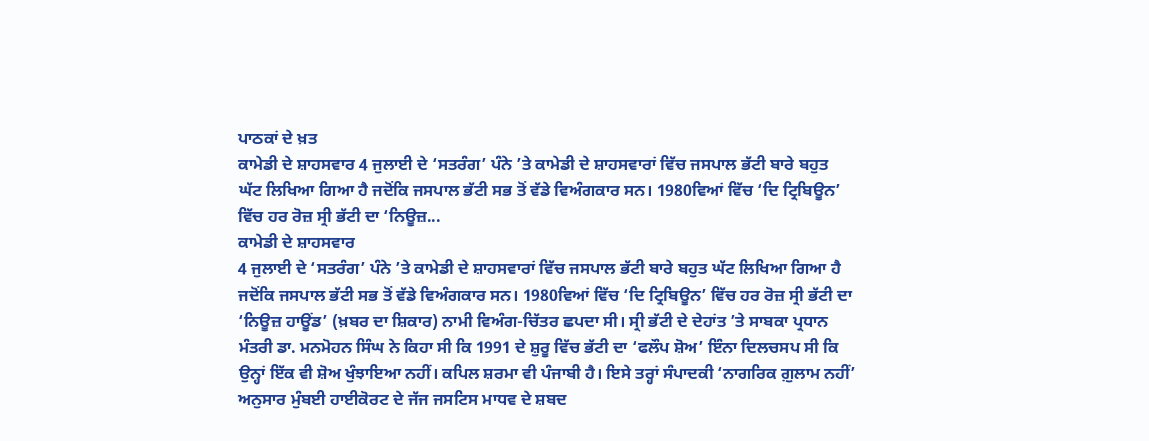ਪਾਠਕਾਂ ਦੇ ਖ਼ਤ
ਕਾਮੇਡੀ ਦੇ ਸ਼ਾਹਸਵਾਰ 4 ਜੁਲਾਈ ਦੇ ‘ਸਤਰੰਗ’ ਪੰਨੇ ’ਤੇ ਕਾਮੇਡੀ ਦੇ ਸ਼ਾਹਸਵਾਰਾਂ ਵਿੱਚ ਜਸਪਾਲ ਭੱਟੀ ਬਾਰੇ ਬਹੁਤ ਘੱਟ ਲਿਖਿਆ ਗਿਆ ਹੈ ਜਦੋਂਕਿ ਜਸਪਾਲ ਭੱਟੀ ਸਭ ਤੋਂ ਵੱਡੇ ਵਿਅੰਗਕਾਰ ਸਨ। 1980ਵਿਆਂ ਵਿੱਚ ‘ਦਿ ਟ੍ਰਿਬਿਊਨ’ ਵਿੱਚ ਹਰ ਰੋਜ਼ ਸ੍ਰੀ ਭੱਟੀ ਦਾ ‘ਨਿਊਜ਼...
ਕਾਮੇਡੀ ਦੇ ਸ਼ਾਹਸਵਾਰ
4 ਜੁਲਾਈ ਦੇ ‘ਸਤਰੰਗ’ ਪੰਨੇ ’ਤੇ ਕਾਮੇਡੀ ਦੇ ਸ਼ਾਹਸਵਾਰਾਂ ਵਿੱਚ ਜਸਪਾਲ ਭੱਟੀ ਬਾਰੇ ਬਹੁਤ ਘੱਟ ਲਿਖਿਆ ਗਿਆ ਹੈ ਜਦੋਂਕਿ ਜਸਪਾਲ ਭੱਟੀ ਸਭ ਤੋਂ ਵੱਡੇ ਵਿਅੰਗਕਾਰ ਸਨ। 1980ਵਿਆਂ ਵਿੱਚ ‘ਦਿ ਟ੍ਰਿਬਿਊਨ’ ਵਿੱਚ ਹਰ ਰੋਜ਼ ਸ੍ਰੀ ਭੱਟੀ ਦਾ ‘ਨਿਊਜ਼ ਹਾਊਂਡ’ (ਖ਼ਬਰ ਦਾ ਸ਼ਿਕਾਰ) ਨਾਮੀ ਵਿਅੰਗ-ਚਿੱਤਰ ਛਪਦਾ ਸੀ। ਸ੍ਰੀ ਭੱਟੀ ਦੇ ਦੇਹਾਂਤ ’ਤੇ ਸਾਬਕਾ ਪ੍ਰਧਾਨ ਮੰਤਰੀ ਡਾ. ਮਨਮੋਹਨ ਸਿੰਘ ਨੇ ਕਿਹਾ ਸੀ ਕਿ 1991 ਦੇ ਸ਼ੁਰੂ ਵਿੱਚ ਭੱਟੀ ਦਾ ‘ਫਲੌਪ ਸ਼ੋਅ’ ਇੰਨਾ ਦਿਲਚਸਪ ਸੀ ਕਿ ਉਨ੍ਹਾਂ ਇੱਕ ਵੀ ਸ਼ੋਅ ਖੁੰਝਾਇਆ ਨਹੀਂ। ਕਪਿਲ ਸ਼ਰਮਾ ਵੀ ਪੰਜਾਬੀ ਹੈ। ਇਸੇ ਤਰ੍ਹਾਂ ਸੰਪਾਦਕੀ ‘ਨਾਗਰਿਕ ਗ਼ੁਲਾਮ ਨਹੀਂ’ ਅਨੁਸਾਰ ਮੁੰਬਈ ਹਾਈਕੋਰਟ ਦੇ ਜੱਜ ਜਸਟਿਸ ਮਾਧਵ ਦੇ ਸ਼ਬਦ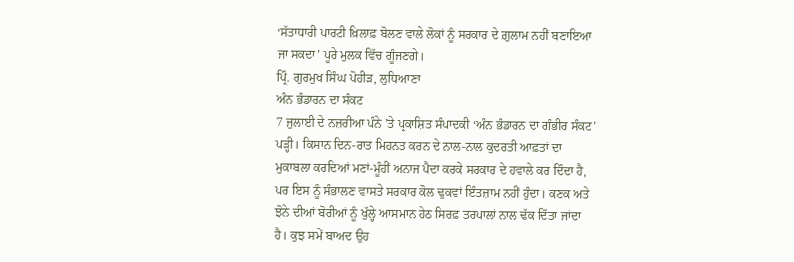‘ਸੱਤਾਧਾਰੀ ਪਾਰਟੀ ਖ਼ਿਲਾਫ਼ ਬੋਲਣ ਵਾਲੇ ਲੋਕਾਂ ਨੂੰ ਸਰਕਾਰ ਦੇ ਗ਼ੁਲਾਮ ਨਹੀਂ ਬਣਾਇਆ ਜਾ ਸਕਦਾ’ ਪੂਰੇ ਮੁਲਕ ਵਿੱਚ ਗੂੰਜਣਗੇ।
ਪ੍ਰਿੰ. ਗੁਰਮੁਖ ਸਿੰਘ ਪੋਹੀੜ, ਲੁਧਿਆਣਾ
ਅੰਨ ਭੰਡਾਰਨ ਦਾ ਸੰਕਟ
7 ਜੁਲਾਈ ਦੇ ਨਜ਼ਰੀਆ ਪੰਨੇ ’ਤੇ ਪ੍ਰਕਾਸ਼ਿਤ ਸੰਪਾਦਕੀ ‘ਅੰਨ ਭੰਡਾਰਨ ਦਾ ਗੰਭੀਰ ਸੰਕਟ’ ਪੜ੍ਹੀ। ਕਿਸਾਨ ਦਿਨ-ਰਾਤ ਮਿਹਨਤ ਕਰਨ ਦੇ ਨਾਲ-ਨਾਲ ਕੁਦਰਤੀ ਆਫ਼ਤਾਂ ਦਾ ਮੁਕਾਬਲਾ ਕਰਦਿਆਂ ਮਣਾਂ-ਮੂੰਹੀਂ ਅਨਾਜ ਪੈਦਾ ਕਰਕੇ ਸਰਕਾਰ ਦੇ ਹਵਾਲੇ ਕਰ ਦਿੰਦਾ ਹੈ, ਪਰ ਇਸ ਨੂੰ ਸੰਭਾਲਣ ਵਾਸਤੇ ਸਰਕਾਰ ਕੋਲ ਢੁਕਵਾਂ ਇੰਤਜ਼ਾਮ ਨਹੀਂ ਹੁੰਦਾ। ਕਣਕ ਅਤੇ ਝੋਨੇ ਦੀਆਂ ਬੋਰੀਆਂ ਨੂੰ ਖੁੱਲ੍ਹੇ ਆਸਮਾਨ ਹੇਠ ਸਿਰਫ਼ ਤਰਪਾਲਾਂ ਨਾਲ ਢੱਕ ਦਿੱਤਾ ਜਾਂਦਾ ਹੈ। ਕੁਝ ਸਮੇਂ ਬਾਅਦ ਉਹ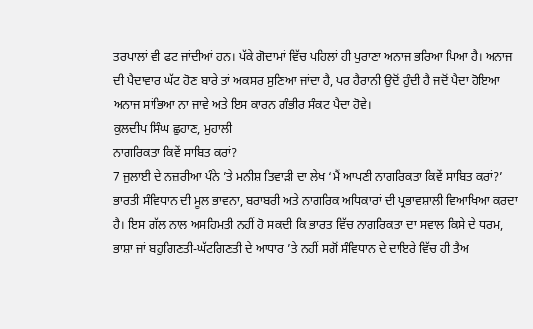ਤਰਪਾਲਾਂ ਵੀ ਫਟ ਜਾਂਦੀਆਂ ਹਨ। ਪੱਕੇ ਗੋਦਾਮਾਂ ਵਿੱਚ ਪਹਿਲਾਂ ਹੀ ਪੁਰਾਣਾ ਅਨਾਜ ਭਰਿਆ ਪਿਆ ਹੈ। ਅਨਾਜ ਦੀ ਪੈਦਾਵਾਰ ਘੱਟ ਹੋਣ ਬਾਰੇ ਤਾਂ ਅਕਸਰ ਸੁਣਿਆ ਜਾਂਦਾ ਹੈ, ਪਰ ਹੈਰਾਨੀ ਉਦੋਂ ਹੁੰਦੀ ਹੈ ਜਦੋਂ ਪੈਦਾ ਹੋਇਆ ਅਨਾਜ ਸਾਂਭਿਆ ਨਾ ਜਾਵੇ ਅਤੇ ਇਸ ਕਾਰਨ ਗੰਭੀਰ ਸੰਕਟ ਪੈਦਾ ਹੋਵੇ।
ਕੁਲਦੀਪ ਸਿੰਘ ਛੁਹਾਣ, ਮੁਹਾਲੀ
ਨਾਗਰਿਕਤਾ ਕਿਵੇਂ ਸਾਬਿਤ ਕਰਾਂ?
7 ਜੁਲਾਈ ਦੇ ਨਜ਼ਰੀਆ ਪੰਨੇ ’ਤੇ ਮਨੀਸ਼ ਤਿਵਾੜੀ ਦਾ ਲੇਖ ‘ਮੈਂ ਆਪਣੀ ਨਾਗਰਿਕਤਾ ਕਿਵੇਂ ਸਾਬਿਤ ਕਰਾਂ?’ ਭਾਰਤੀ ਸੰਵਿਧਾਨ ਦੀ ਮੂਲ ਭਾਵਨਾ, ਬਰਾਬਰੀ ਅਤੇ ਨਾਗਰਿਕ ਅਧਿਕਾਰਾਂ ਦੀ ਪ੍ਰਭਾਵਸ਼ਾਲੀ ਵਿਆਖਿਆ ਕਰਦਾ ਹੈ। ਇਸ ਗੱਲ ਨਾਲ ਅਸਹਿਮਤੀ ਨਹੀਂ ਹੋ ਸਕਦੀ ਕਿ ਭਾਰਤ ਵਿੱਚ ਨਾਗਰਿਕਤਾ ਦਾ ਸਵਾਲ ਕਿਸੇ ਦੇ ਧਰਮ, ਭਾਸ਼ਾ ਜਾਂ ਬਹੁਗਿਣਤੀ-ਘੱਟਗਿਣਤੀ ਦੇ ਆਧਾਰ ’ਤੇ ਨਹੀਂ ਸਗੋਂ ਸੰਵਿਧਾਨ ਦੇ ਦਾਇਰੇ ਵਿੱਚ ਹੀ ਤੈਅ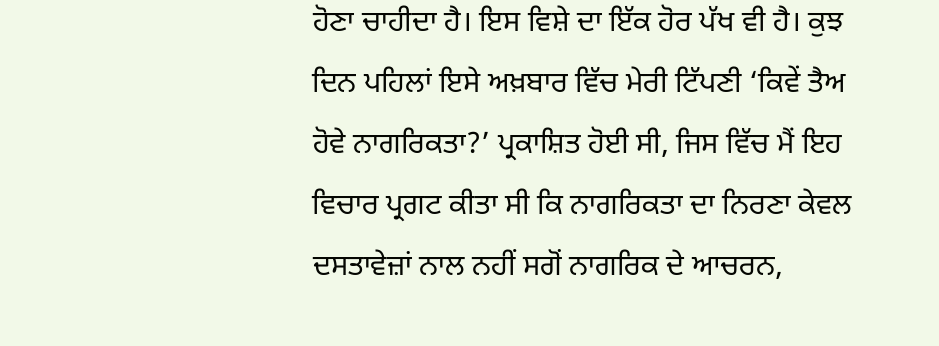ਹੋਣਾ ਚਾਹੀਦਾ ਹੈ। ਇਸ ਵਿਸ਼ੇ ਦਾ ਇੱਕ ਹੋਰ ਪੱਖ ਵੀ ਹੈ। ਕੁਝ ਦਿਨ ਪਹਿਲਾਂ ਇਸੇ ਅਖ਼ਬਾਰ ਵਿੱਚ ਮੇਰੀ ਟਿੱਪਣੀ ‘ਕਿਵੇਂ ਤੈਅ ਹੋਵੇ ਨਾਗਰਿਕਤਾ?’ ਪ੍ਰਕਾਸ਼ਿਤ ਹੋਈ ਸੀ, ਜਿਸ ਵਿੱਚ ਮੈਂ ਇਹ ਵਿਚਾਰ ਪ੍ਰਗਟ ਕੀਤਾ ਸੀ ਕਿ ਨਾਗਰਿਕਤਾ ਦਾ ਨਿਰਣਾ ਕੇਵਲ ਦਸਤਾਵੇਜ਼ਾਂ ਨਾਲ ਨਹੀਂ ਸਗੋਂ ਨਾਗਰਿਕ ਦੇ ਆਚਰਨ,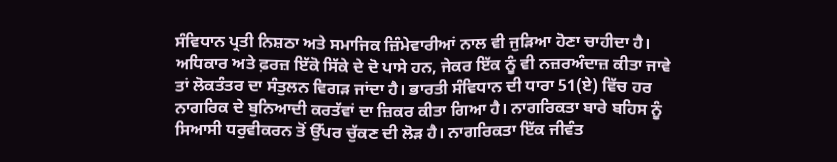ਸੰਵਿਧਾਨ ਪ੍ਰਤੀ ਨਿਸ਼ਠਾ ਅਤੇ ਸਮਾਜਿਕ ਜ਼ਿੰਮੇਵਾਰੀਆਂ ਨਾਲ ਵੀ ਜੁੜਿਆ ਹੋਣਾ ਚਾਹੀਦਾ ਹੈ। ਅਧਿਕਾਰ ਅਤੇ ਫ਼ਰਜ਼ ਇੱਕੋ ਸਿੱਕੇ ਦੇ ਦੋ ਪਾਸੇ ਹਨ, ਜੇਕਰ ਇੱਕ ਨੂੰ ਵੀ ਨਜ਼ਰਅੰਦਾਜ਼ ਕੀਤਾ ਜਾਵੇ ਤਾਂ ਲੋਕਤੰਤਰ ਦਾ ਸੰਤੁਲਨ ਵਿਗੜ ਜਾਂਦਾ ਹੈ। ਭਾਰਤੀ ਸੰਵਿਧਾਨ ਦੀ ਧਾਰਾ 51(ਏ) ਵਿੱਚ ਹਰ ਨਾਗਰਿਕ ਦੇ ਬੁਨਿਆਦੀ ਕਰਤੱਵਾਂ ਦਾ ਜ਼ਿਕਰ ਕੀਤਾ ਗਿਆ ਹੈ। ਨਾਗਰਿਕਤਾ ਬਾਰੇ ਬਹਿਸ ਨੂੰ ਸਿਆਸੀ ਧਰੁਵੀਕਰਨ ਤੋਂ ਉੱਪਰ ਚੁੱਕਣ ਦੀ ਲੋੜ ਹੈ। ਨਾਗਰਿਕਤਾ ਇੱਕ ਜੀਵੰਤ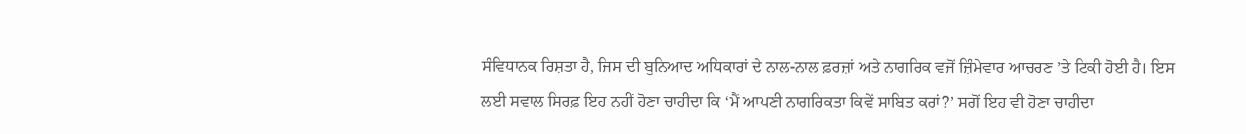ਸੰਵਿਧਾਨਕ ਰਿਸ਼ਤਾ ਹੈ, ਜਿਸ ਦੀ ਬੁਨਿਆਦ ਅਧਿਕਾਰਾਂ ਦੇ ਨਾਲ-ਨਾਲ ਫ਼ਰਜ਼ਾਂ ਅਤੇ ਨਾਗਰਿਕ ਵਜੋਂ ਜ਼ਿੰਮੇਵਾਰ ਆਚਰਣ ’ਤੇ ਟਿਕੀ ਹੋਈ ਹੈ। ਇਸ ਲਈ ਸਵਾਲ ਸਿਰਫ਼ ਇਹ ਨਹੀਂ ਹੋਣਾ ਚਾਹੀਦਾ ਕਿ ‘ਮੈਂ ਆਪਣੀ ਨਾਗਰਿਕਤਾ ਕਿਵੇਂ ਸਾਬਿਤ ਕਰਾਂ?’ ਸਗੋਂ ਇਹ ਵੀ ਹੋਣਾ ਚਾਹੀਦਾ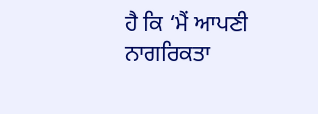ਹੈ ਕਿ ‘ਮੈਂ ਆਪਣੀ ਨਾਗਰਿਕਤਾ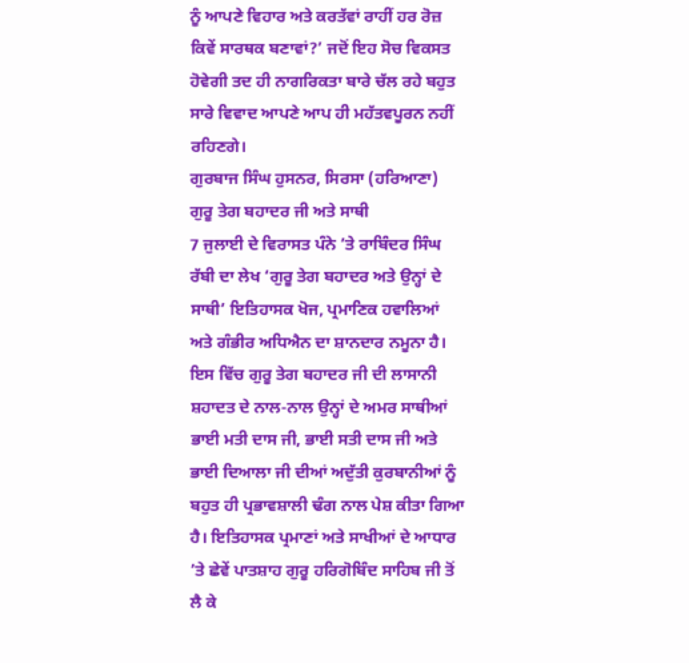ਨੂੰ ਆਪਣੇ ਵਿਹਾਰ ਅਤੇ ਕਰਤੱਵਾਂ ਰਾਹੀਂ ਹਰ ਰੋਜ਼ ਕਿਵੇਂ ਸਾਰਥਕ ਬਣਾਵਾਂ?’ ਜਦੋਂ ਇਹ ਸੋਚ ਵਿਕਸਤ ਹੋਵੇਗੀ ਤਦ ਹੀ ਨਾਗਰਿਕਤਾ ਬਾਰੇ ਚੱਲ ਰਹੇ ਬਹੁਤ ਸਾਰੇ ਵਿਵਾਦ ਆਪਣੇ ਆਪ ਹੀ ਮਹੱਤਵਪੂਰਨ ਨਹੀਂ ਰਹਿਣਗੇ।
ਗੁਰਬਾਜ ਸਿੰਘ ਹੁਸਨਰ, ਸਿਰਸਾ (ਹਰਿਆਣਾ)
ਗੁਰੂ ਤੇਗ ਬਹਾਦਰ ਜੀ ਅਤੇ ਸਾਥੀ
7 ਜੁਲਾਈ ਦੇ ਵਿਰਾਸਤ ਪੰਨੇ ’ਤੇ ਰਾਬਿੰਦਰ ਸਿੰਘ ਰੱਬੀ ਦਾ ਲੇਖ ‘ਗੁਰੂ ਤੇਗ ਬਹਾਦਰ ਅਤੇ ਉਨ੍ਹਾਂ ਦੇ ਸਾਥੀ’ ਇਤਿਹਾਸਕ ਖੋਜ, ਪ੍ਰਮਾਣਿਕ ਹਵਾਲਿਆਂ ਅਤੇ ਗੰਭੀਰ ਅਧਿਐਨ ਦਾ ਸ਼ਾਨਦਾਰ ਨਮੂਨਾ ਹੈ। ਇਸ ਵਿੱਚ ਗੁਰੂ ਤੇਗ ਬਹਾਦਰ ਜੀ ਦੀ ਲਾਸਾਨੀ ਸ਼ਹਾਦਤ ਦੇ ਨਾਲ-ਨਾਲ ਉਨ੍ਹਾਂ ਦੇ ਅਮਰ ਸਾਥੀਆਂ ਭਾਈ ਮਤੀ ਦਾਸ ਜੀ, ਭਾਈ ਸਤੀ ਦਾਸ ਜੀ ਅਤੇ ਭਾਈ ਦਿਆਲਾ ਜੀ ਦੀਆਂ ਅਦੁੱਤੀ ਕੁਰਬਾਨੀਆਂ ਨੂੰ ਬਹੁਤ ਹੀ ਪ੍ਰਭਾਵਸ਼ਾਲੀ ਢੰਗ ਨਾਲ ਪੇਸ਼ ਕੀਤਾ ਗਿਆ ਹੈ। ਇਤਿਹਾਸਕ ਪ੍ਰਮਾਣਾਂ ਅਤੇ ਸਾਖੀਆਂ ਦੇ ਆਧਾਰ ’ਤੇ ਛੇਵੇਂ ਪਾਤਸ਼ਾਹ ਗੁਰੂ ਹਰਿਗੋਬਿੰਦ ਸਾਹਿਬ ਜੀ ਤੋਂ ਲੈ ਕੇ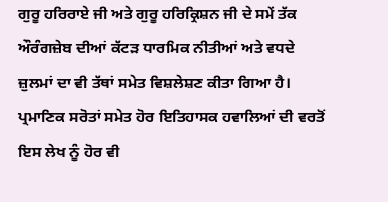ਗੁਰੂ ਹਰਿਰਾਏ ਜੀ ਅਤੇ ਗੁਰੂ ਹਰਿਕ੍ਰਿਸ਼ਨ ਜੀ ਦੇ ਸਮੇਂ ਤੱਕ ਔਰੰਗਜ਼ੇਬ ਦੀਆਂ ਕੱਟੜ ਧਾਰਮਿਕ ਨੀਤੀਆਂ ਅਤੇ ਵਧਦੇ ਜ਼ੁਲਮਾਂ ਦਾ ਵੀ ਤੱਥਾਂ ਸਮੇਤ ਵਿਸ਼ਲੇਸ਼ਣ ਕੀਤਾ ਗਿਆ ਹੈ। ਪ੍ਰਮਾਣਿਕ ਸਰੋਤਾਂ ਸਮੇਤ ਹੋਰ ਇਤਿਹਾਸਕ ਹਵਾਲਿਆਂ ਦੀ ਵਰਤੋਂ ਇਸ ਲੇਖ ਨੂੰ ਹੋਰ ਵੀ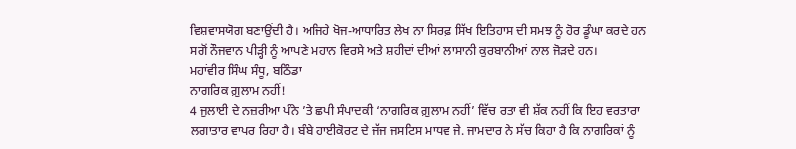ਵਿਸ਼ਵਾਸਯੋਗ ਬਣਾਉਂਦੀ ਹੈ। ਅਜਿਹੇ ਖੋਜ-ਆਧਾਰਿਤ ਲੇਖ ਨਾ ਸਿਰਫ਼ ਸਿੱਖ ਇਤਿਹਾਸ ਦੀ ਸਮਝ ਨੂੰ ਹੋਰ ਡੂੰਘਾ ਕਰਦੇ ਹਨ ਸਗੋਂ ਨੌਜਵਾਨ ਪੀੜ੍ਹੀ ਨੂੰ ਆਪਣੇ ਮਹਾਨ ਵਿਰਸੇ ਅਤੇ ਸ਼ਹੀਦਾਂ ਦੀਆਂ ਲਾਸਾਨੀ ਕੁਰਬਾਨੀਆਂ ਨਾਲ ਜੋੜਦੇ ਹਨ।
ਮਹਾਂਵੀਰ ਸਿੰਘ ਸੰਧੂ, ਬਠਿੰਡਾ
ਨਾਗਰਿਕ ਗ਼ੁਲਾਮ ਨਹੀਂ!
4 ਜੁਲਾਈ ਦੇ ਨਜ਼ਰੀਆ ਪੰਨੇ ’ਤੇ ਛਪੀ ਸੰਪਾਦਕੀ ‘ਨਾਗਰਿਕ ਗ਼ੁਲਾਮ ਨਹੀਂ’ ਵਿੱਚ ਰਤਾ ਵੀ ਸ਼ੱਕ ਨਹੀਂ ਕਿ ਇਹ ਵਰਤਾਰਾ ਲਗਾਤਾਰ ਵਾਪਰ ਰਿਹਾ ਹੈ। ਬੰਬੇ ਹਾਈਕੋਰਟ ਦੇ ਜੱਜ ਜਸਟਿਸ ਮਾਧਵ ਜੇ. ਜਾਮਦਾਰ ਨੇ ਸੱਚ ਕਿਹਾ ਹੈ ਕਿ ਨਾਗਰਿਕਾਂ ਨੂੰ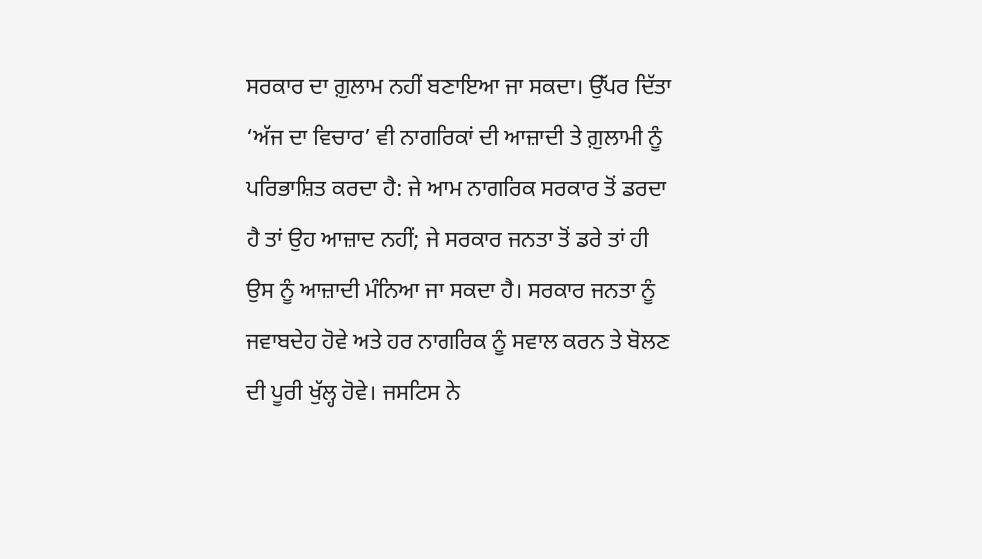ਸਰਕਾਰ ਦਾ ਗ਼ੁਲਾਮ ਨਹੀਂ ਬਣਾਇਆ ਜਾ ਸਕਦਾ। ਉੱਪਰ ਦਿੱਤਾ ‘ਅੱਜ ਦਾ ਵਿਚਾਰ’ ਵੀ ਨਾਗਰਿਕਾਂ ਦੀ ਆਜ਼ਾਦੀ ਤੇ ਗ਼ੁਲਾਮੀ ਨੂੰ ਪਰਿਭਾਸ਼ਿਤ ਕਰਦਾ ਹੈ: ਜੇ ਆਮ ਨਾਗਰਿਕ ਸਰਕਾਰ ਤੋਂ ਡਰਦਾ ਹੈ ਤਾਂ ਉਹ ਆਜ਼ਾਦ ਨਹੀਂ; ਜੇ ਸਰਕਾਰ ਜਨਤਾ ਤੋਂ ਡਰੇ ਤਾਂ ਹੀ ਉਸ ਨੂੰ ਆਜ਼ਾਦੀ ਮੰਨਿਆ ਜਾ ਸਕਦਾ ਹੈ। ਸਰਕਾਰ ਜਨਤਾ ਨੂੰ ਜਵਾਬਦੇਹ ਹੋਵੇ ਅਤੇ ਹਰ ਨਾਗਰਿਕ ਨੂੰ ਸਵਾਲ ਕਰਨ ਤੇ ਬੋਲਣ ਦੀ ਪੂਰੀ ਖੁੱਲ੍ਹ ਹੋਵੇ। ਜਸਟਿਸ ਨੇ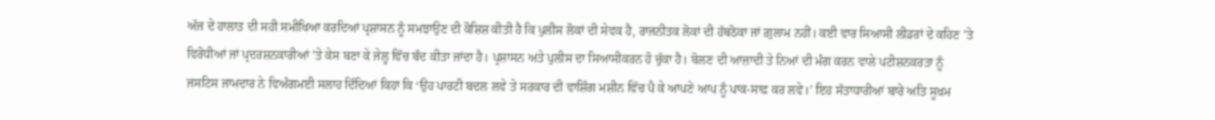ਅੱਜ ਦੇ ਹਾਲਾਤ ਦੀ ਸਹੀ ਸਮੀਖਿਆ ਕਰਦਿਆਂ ਪ੍ਰਸ਼ਾਸਨ ਨੂੰ ਸਮਝਾਉਣ ਦੀ ਕੋਸ਼ਿਸ਼ ਕੀਤੀ ਹੈ ਕਿ ਪੁਲੀਸ ਲੋਕਾਂ ਦੀ ਸੇਵਕ ਹੈ, ਰਾਜਨੀਤਕ ਲੋਕਾਂ ਦੀ ਹੱਥਠੋਕਾ ਜਾਂ ਗ਼ੁਲਾਮ ਨਹੀਂ। ਕਈ ਵਾਰ ਸਿਆਸੀ ਲੀਡਰਾਂ ਦੇ ਕਹਿਣ ’ਤੇ ਵਿਰੋਧੀਆਂ ਜਾਂ ਪ੍ਰਦਰਸ਼ਨਕਾਰੀਆਂ ’ਤੇ ਕੇਸ ਬਣਾ ਕੇ ਜੇਲ੍ਹ ਵਿੱਚ ਬੰਦ ਕੀਤਾ ਜਾਂਦਾ ਹੈ। ਪ੍ਰਸ਼ਾਸਨ ਅਤੇ ਪੁਲੀਸ ਦਾ ਸਿਆਸੀਕਰਨ ਹੋ ਚੁੱਕਾ ਹੈ। ਬੋਲਣ ਦੀ ਆਜ਼ਾਦੀ ਤੇ ਨਿਆਂ ਦੀ ਮੰਗ ਕਰਨ ਵਾਲੇ ਪਟੀਸ਼ਨਕਰਤਾ ਨੂੰ ਜਸਟਿਸ ਜਾਮਦਾਰ ਨੇ ਵਿਅੰਗਮਈ ਸਲਾਹ ਦਿੰਦਿਆਂ ਕਿਹਾ ਕਿ ‘ਉਹ ਪਾਰਟੀ ਬਦਲ ਲਵੇ ਤੇ ਸਰਕਾਰ ਦੀ ਵਾਸ਼ਿੰਗ ਮਸ਼ੀਨ ਵਿੱਚ ਪੈ ਕੇ ਆਪਣੇ ਆਪ ਨੂੰ ਪਾਕ-ਸਾਫ਼ ਕਰ ਲਵੇ।’ ਇਹ ਸੱਤਾਧਾਰੀਆਂ ਬਾਰੇ ਅਤਿ ਸੂਖ਼ਮ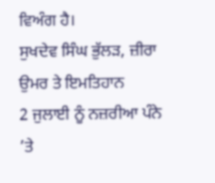ਵਿਅੰਗ ਹੈ।
ਸੁਖਦੇਵ ਸਿੰਘ ਭੁੱਲੜ, ਜ਼ੀਰਾ
ਉਮਰ ਤੇ ਇਮਤਿਹਾਨ
2 ਜੁਲਾਈ ਨੂੰ ਨਜ਼ਰੀਆ ਪੰਨੇ ’ਤੇ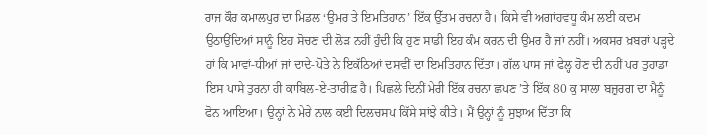ਰਾਜ ਕੌਰ ਕਮਾਲਪੁਰ ਦਾ ਮਿਡਲ ‘ਉਮਰ ਤੇ ਇਮਤਿਹਾਨ’ ਇੱਕ ਉੱਤਮ ਰਚਨਾ ਹੈ। ਕਿਸੇ ਵੀ ਅਗਾਂਹਵਧੂ ਕੰਮ ਲਈ ਕਦਮ ਉਠਾਉਂਦਿਆਂ ਸਾਨੂੰ ਇਹ ਸੋਚਣ ਦੀ ਲੋੜ ਨਹੀਂ ਹੁੰਦੀ ਕਿ ਹੁਣ ਸਾਡੀ ਇਹ ਕੰਮ ਕਰਨ ਦੀ ਉਮਰ ਹੈ ਜਾਂ ਨਹੀਂ। ਅਕਸਰ ਖ਼ਬਰਾਂ ਪੜ੍ਹਦੇ ਹਾਂ ਕਿ ਮਾਵਾਂ-ਧੀਆਂ ਜਾਂ ਦਾਦੇ-ਪੋਤੇ ਨੇ ਇਕੱਠਿਆਂ ਦਸਵੀਂ ਦਾ ਇਮਤਿਹਾਨ ਦਿੱਤਾ। ਗੱਲ ਪਾਸ ਜਾਂ ਫੇਲ੍ਹ ਹੋਣ ਦੀ ਨਹੀਂ ਪਰ ਤੁਹਾਡਾ ਇਸ ਪਾਸੇ ਤੁਰਨਾ ਹੀ ਕਾਬਿਲ-ਏ-ਤਾਰੀਫ਼ ਹੈ। ਪਿਛਲੇ ਦਿਨੀਂ ਮੇਰੀ ਇੱਕ ਰਚਨਾ ਛਪਣ ’ਤੇ ਇੱਕ 80 ਕੁ ਸਾਲਾ ਬਜ਼ੁਰਗ ਦਾ ਮੈਨੂੰ ਫੋਨ ਆਇਆ। ਉਨ੍ਹਾਂ ਨੇ ਮੇਰੇ ਨਾਲ ਕਈ ਦਿਲਚਸਪ ਕਿੱਸੇ ਸਾਂਝੇ ਕੀਤੇ। ਮੈਂ ਉਨ੍ਹਾਂ ਨੂੰ ਸੁਝਾਅ ਦਿੱਤਾ ਕਿ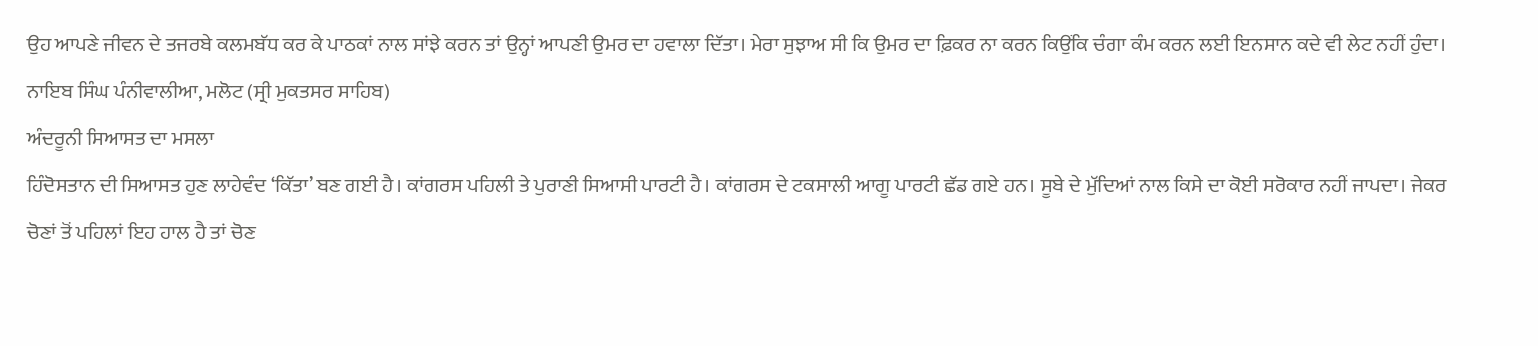ਉਹ ਆਪਣੇ ਜੀਵਨ ਦੇ ਤਜਰਬੇ ਕਲਮਬੱਧ ਕਰ ਕੇ ਪਾਠਕਾਂ ਨਾਲ ਸਾਂਝੇ ਕਰਨ ਤਾਂ ਉਨ੍ਹਾਂ ਆਪਣੀ ਉਮਰ ਦਾ ਹਵਾਲਾ ਦਿੱਤਾ। ਮੇਰਾ ਸੁਝਾਅ ਸੀ ਕਿ ਉਮਰ ਦਾ ਫ਼ਿਕਰ ਨਾ ਕਰਨ ਕਿਉਂਕਿ ਚੰਗਾ ਕੰਮ ਕਰਨ ਲਈ ਇਨਸਾਨ ਕਦੇ ਵੀ ਲੇਟ ਨਹੀਂ ਹੁੰਦਾ।
ਨਾਇਬ ਸਿੰਘ ਪੰਨੀਵਾਲੀਆ, ਮਲੋਟ (ਸ੍ਰੀ ਮੁਕਤਸਰ ਸਾਹਿਬ)
ਅੰਦਰੂਨੀ ਸਿਆਸਤ ਦਾ ਮਸਲਾ
ਹਿੰਦੋਸਤਾਨ ਦੀ ਸਿਆਸਤ ਹੁਣ ਲਾਹੇਵੰਦ ‘ਕਿੱਤਾ’ ਬਣ ਗਈ ਹੈ। ਕਾਂਗਰਸ ਪਹਿਲੀ ਤੇ ਪੁਰਾਣੀ ਸਿਆਸੀ ਪਾਰਟੀ ਹੈ। ਕਾਂਗਰਸ ਦੇ ਟਕਸਾਲੀ ਆਗੂ ਪਾਰਟੀ ਛੱਡ ਗਏ ਹਨ। ਸੂਬੇ ਦੇ ਮੁੱਦਿਆਂ ਨਾਲ ਕਿਸੇ ਦਾ ਕੋਈ ਸਰੋਕਾਰ ਨਹੀਂ ਜਾਪਦਾ। ਜੇਕਰ ਚੋਣਾਂ ਤੋਂ ਪਹਿਲਾਂ ਇਹ ਹਾਲ ਹੈ ਤਾਂ ਚੋਣ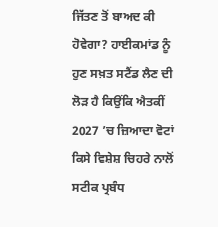ਜਿੱਤਣ ਤੋਂ ਬਾਅਦ ਕੀ ਹੋਵੇਗਾ? ਹਾਈਕਮਾਂਡ ਨੂੰ ਹੁਣ ਸਖ਼ਤ ਸਟੈਂਡ ਲੈਣ ਦੀ ਲੋੜ ਹੈ ਕਿਉਂਕਿ ਐਤਕੀਂ 2027 ’ਚ ਜ਼ਿਆਦਾ ਵੋਟਾਂ ਕਿਸੇ ਵਿਸ਼ੇਸ਼ ਚਿਹਰੇ ਨਾਲੋਂ ਸਟੀਕ ਪ੍ਰਬੰਧ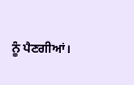ਨੂੰ ਪੈਣਗੀਆਂ।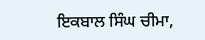ਇਕਬਾਲ ਸਿੰਘ ਚੀਮਾ,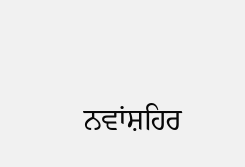ਨਵਾਂਸ਼ਹਿਰ